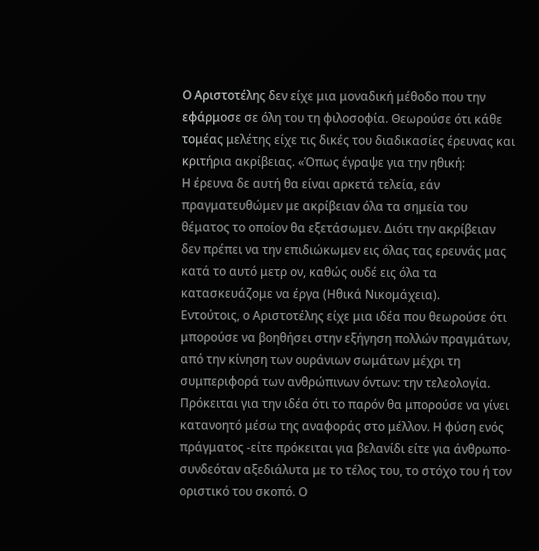Ο Αριστοτέλης δεν είχε μια μοναδική μέθοδο που την εφάρμοσε σε όλη του τη φιλοσοφία. Θεωρούσε ότι κάθε τομέας μελέτης είχε τις δικές του διαδικασίες έρευνας και κριτήρια ακρίβειας. «Όπως έγραψε για την ηθική:
Η έρευνα δε αυτή θα είναι αρκετά τελεία, εάν πραγματευθώμεν με ακρίβειαν όλα τα σημεία του θέματος το οποίον θα εξετάσωμεν. Διότι την ακρίβειαν δεν πρέπει να την επιδιώκωμεν εις όλας τας ερευνάς μας κατά το αυτό μετρ ον, καθώς ουδέ εις όλα τα κατασκευάζομε να έργα (Ηθικά Νικομάχεια).
Εντούτοις, ο Αριστοτέλης είχε μια ιδέα που θεωρούσε ότι μπορούσε να βοηθήσει στην εξήγηση πολλών πραγμάτων, από την κίνηση των ουράνιων σωμάτων μέχρι τη συμπεριφορά των ανθρώπινων όντων: την τελεολογία. Πρόκειται για την ιδέα ότι το παρόν θα μπορούσε να γίνει κατανοητό μέσω της αναφοράς στο μέλλον. Η φύση ενός πράγματος -είτε πρόκειται για βελανίδι είτε για άνθρωπο- συνδεόταν αξεδιάλυτα με το τέλος του, το στόχο του ή τον οριστικό του σκοπό. Ο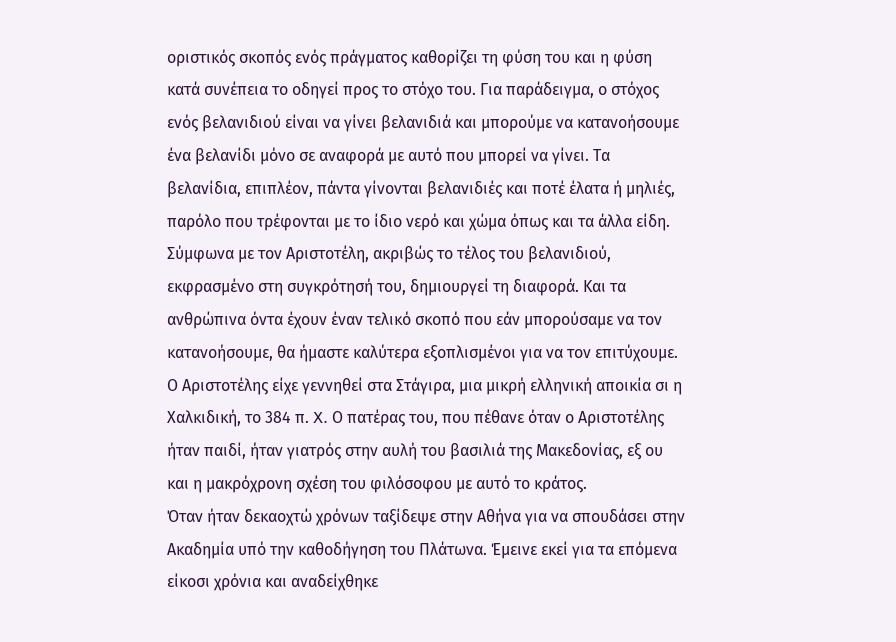οριστικός σκοπός ενός πράγματος καθορίζει τη φύση του και η φύση κατά συνέπεια το οδηγεί προς το στόχο του. Για παράδειγμα, ο στόχος ενός βελανιδιού είναι να γίνει βελανιδιά και μπορούμε να κατανοήσουμε ένα βελανίδι μόνο σε αναφορά με αυτό που μπορεί να γίνει. Τα βελανίδια, επιπλέον, πάντα γίνονται βελανιδιές και ποτέ έλατα ή μηλιές, παρόλο που τρέφονται με το ίδιο νερό και χώμα όπως και τα άλλα είδη. Σύμφωνα με τον Αριστοτέλη, ακριβώς το τέλος του βελανιδιού, εκφρασμένο στη συγκρότησή του, δημιουργεί τη διαφορά. Και τα ανθρώπινα όντα έχουν έναν τελικό σκοπό που εάν μπορούσαμε να τον κατανοήσουμε, θα ήμαστε καλύτερα εξοπλισμένοι για να τον επιτύχουμε.
Ο Αριστοτέλης είχε γεννηθεί στα Στάγιρα, μια μικρή ελληνική αποικία σι η Χαλκιδική, το 384 π. X. Ο πατέρας του, που πέθανε όταν ο Αριστοτέλης ήταν παιδί, ήταν γιατρός στην αυλή του βασιλιά της Μακεδονίας, εξ ου και η μακρόχρονη σχέση του φιλόσοφου με αυτό το κράτος.
Όταν ήταν δεκαοχτώ χρόνων ταξίδεψε στην Αθήνα για να σπουδάσει στην Ακαδημία υπό την καθοδήγηση του Πλάτωνα. Έμεινε εκεί για τα επόμενα είκοσι χρόνια και αναδείχθηκε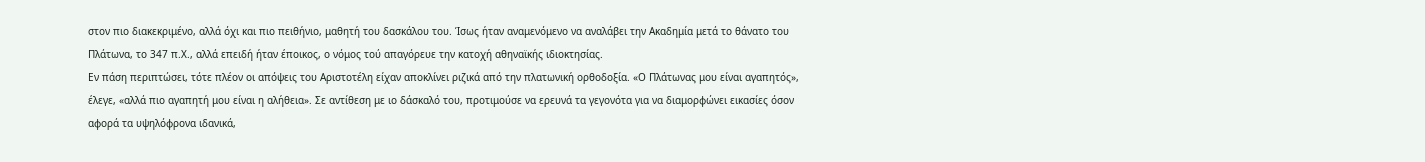στον πιο διακεκριμένο, αλλά όχι και πιο πειθήνιο, μαθητή του δασκάλου του. Ίσως ήταν αναμενόμενο να αναλάβει την Ακαδημία μετά το θάνατο του Πλάτωνα, το 347 π.Χ., αλλά επειδή ήταν έποικος, ο νόμος τού απαγόρευε την κατοχή αθηναϊκής ιδιοκτησίας.
Εν πάση περιπτώσει, τότε πλέον οι απόψεις του Αριστοτέλη είχαν αποκλίνει ριζικά από την πλατωνική ορθοδοξία. «Ο Πλάτωνας μου είναι αγαπητός», έλεγε, «αλλά πιο αγαπητή μου είναι η αλήθεια». Σε αντίθεση με ιο δάσκαλό του, προτιμούσε να ερευνά τα γεγονότα για να διαμορφώνει εικασίες όσον αφορά τα υψηλόφρονα ιδανικά,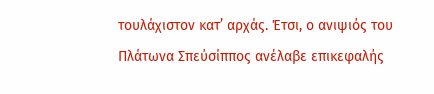τουλάχιστον κατ’ αρχάς. Έτσι, ο ανιψιός του Πλάτωνα Σπεύσίππος ανέλαβε επικεφαλής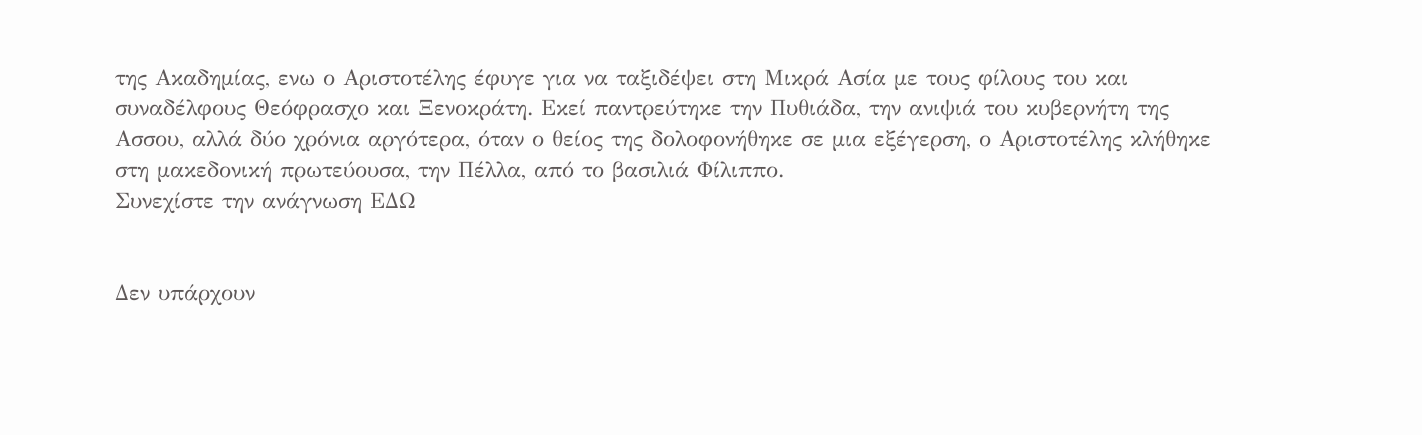της Ακαδημίας, ενω ο Αριστοτέλης έφυγε για να ταξιδέψει στη Μικρά Ασία με τους φίλους του και συναδέλφους Θεόφρασχο και Ξενοκράτη. Εκεί παντρεύτηκε την Πυθιάδα, την ανιψιά του κυβερνήτη της Ασσου, αλλά δύο χρόνια αργότερα, όταν ο θείος της δολοφονήθηκε σε μια εξέγερση, ο Αριστοτέλης κλήθηκε στη μακεδονική πρωτεύουσα, την Πέλλα, από το βασιλιά Φίλιππο.
Συνεχίστε την ανάγνωση ΕΔΩ


Δεν υπάρχουν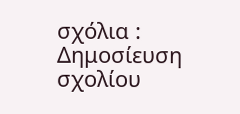σχόλια :
Δημοσίευση σχολίου